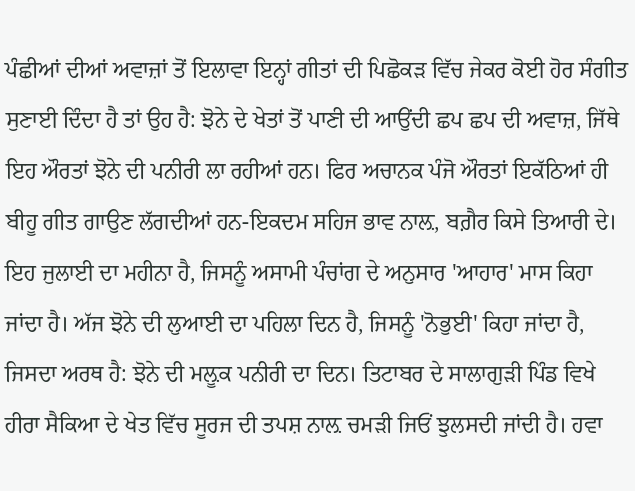ਪੰਛੀਆਂ ਦੀਆਂ ਅਵਾਜ਼ਾਂ ਤੋਂ ਇਲਾਵਾ ਇਨ੍ਹਾਂ ਗੀਤਾਂ ਦੀ ਪਿਛੋਕੜ ਵਿੱਚ ਜੇਕਰ ਕੋਈ ਹੋਰ ਸੰਗੀਤ ਸੁਣਾਈ ਦਿੰਦਾ ਹੈ ਤਾਂ ਉਹ ਹੈ: ਝੋਨੇ ਦੇ ਖੇਤਾਂ ਤੋਂ ਪਾਣੀ ਦੀ ਆਉਂਦੀ ਛਪ ਛਪ ਦੀ ਅਵਾਜ਼, ਜਿੱਥੇ ਇਹ ਔਰਤਾਂ ਝੋਨੇ ਦੀ ਪਨੀਰੀ ਲਾ ਰਹੀਆਂ ਹਨ। ਫਿਰ ਅਚਾਨਕ ਪੰਜੋ ਔਰਤਾਂ ਇਕੱਠਿਆਂ ਹੀ ਬੀਹੂ ਗੀਤ ਗਾਉਣ ਲੱਗਦੀਆਂ ਹਨ-ਇਕਦਮ ਸਹਿਜ ਭਾਵ ਨਾਲ਼, ਬਗ਼ੈਰ ਕਿਸੇ ਤਿਆਰੀ ਦੇ।
ਇਹ ਜੁਲਾਈ ਦਾ ਮਹੀਨਾ ਹੈ, ਜਿਸਨੂੰ ਅਸਾਮੀ ਪੰਚਾਂਗ ਦੇ ਅਨੁਸਾਰ 'ਆਹਾਰ' ਮਾਸ ਕਿਹਾ ਜਾਂਦਾ ਹੈ। ਅੱਜ ਝੋਨੇ ਦੀ ਲੁਆਈ ਦਾ ਪਹਿਲਾ ਦਿਨ ਹੈ, ਜਿਸਨੂੰ 'ਨੋਭੁਈ' ਕਿਹਾ ਜਾਂਦਾ ਹੈ, ਜਿਸਦਾ ਅਰਥ ਹੈ: ਝੋਨੇ ਦੀ ਮਲ਼ੂਕ ਪਨੀਰੀ ਦਾ ਦਿਨ। ਤਿਟਾਬਰ ਦੇ ਸਾਲਾਗੁੜੀ ਪਿੰਡ ਵਿਖੇ ਹੀਰਾ ਸੈਕਿਆ ਦੇ ਖੇਤ ਵਿੱਚ ਸੂਰਜ ਦੀ ਤਪਸ਼ ਨਾਲ਼ ਚਮੜੀ ਜਿਓਂ ਝੁਲਸਦੀ ਜਾਂਦੀ ਹੈ। ਹਵਾ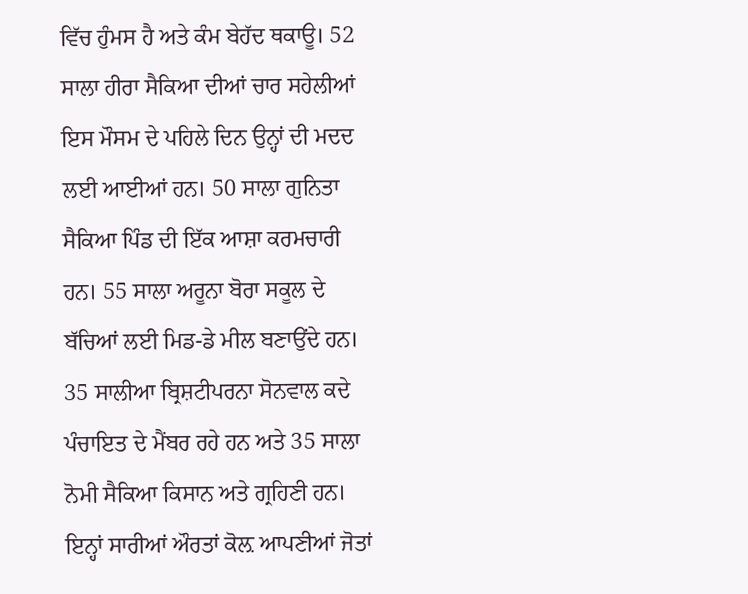ਵਿੱਚ ਹੁੰਮਸ ਹੈ ਅਤੇ ਕੰਮ ਬੇਹੱਦ ਥਕਾਊ। 52 ਸਾਲਾ ਹੀਰਾ ਸੈਕਿਆ ਦੀਆਂ ਚਾਰ ਸਹੇਲੀਆਂ ਇਸ ਮੌਸਮ ਦੇ ਪਹਿਲੇ ਦਿਨ ਉਨ੍ਹਾਂ ਦੀ ਮਦਦ ਲਈ ਆਈਆਂ ਹਨ। 50 ਸਾਲਾ ਗੁਨਿਤਾ ਸੈਕਿਆ ਪਿੰਡ ਦੀ ਇੱਕ ਆਸ਼ਾ ਕਰਮਚਾਰੀ ਹਨ। 55 ਸਾਲਾ ਅਰੂਨਾ ਬੋਰਾ ਸਕੂਲ ਦੇ ਬੱਚਿਆਂ ਲਈ ਮਿਡ-ਡੇ ਮੀਲ ਬਣਾਉਂਦੇ ਹਨ। 35 ਸਾਲੀਆ ਬ੍ਰਿਸ਼ਟੀਪਰਨਾ ਸੋਨਵਾਲ ਕਦੇ ਪੰਚਾਇਤ ਦੇ ਮੈਂਬਰ ਰਹੇ ਹਨ ਅਤੇ 35 ਸਾਲਾ ਨੋਮੀ ਸੈਕਿਆ ਕਿਸਾਨ ਅਤੇ ਗ੍ਰਹਿਣੀ ਹਨ। ਇਨ੍ਹਾਂ ਸਾਰੀਆਂ ਔਰਤਾਂ ਕੋਲ਼ ਆਪਣੀਆਂ ਜੋਤਾਂ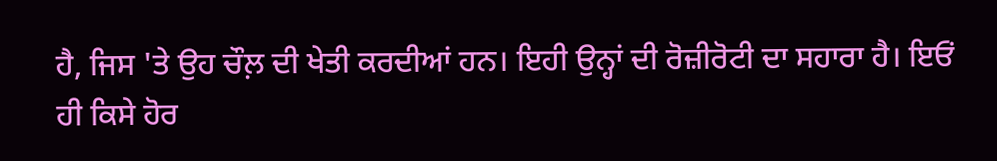ਹੈ, ਜਿਸ 'ਤੇ ਉਹ ਚੌਲ਼ ਦੀ ਖੇਤੀ ਕਰਦੀਆਂ ਹਨ। ਇਹੀ ਉਨ੍ਹਾਂ ਦੀ ਰੋਜ਼ੀਰੋਟੀ ਦਾ ਸਹਾਰਾ ਹੈ। ਇਓਂ ਹੀ ਕਿਸੇ ਹੋਰ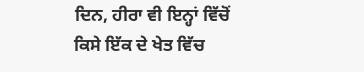ਦਿਨ, ਹੀਰਾ ਵੀ ਇਨ੍ਹਾਂ ਵਿੱਚੋਂ ਕਿਸੇ ਇੱਕ ਦੇ ਖੇਤ ਵਿੱਚ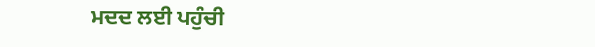ਮਦਦ ਲਈ ਪਹੁੰਚੀ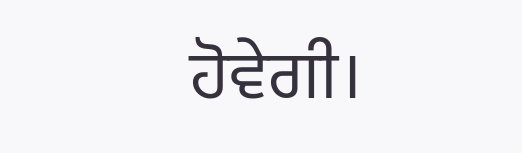ਹੋਵੇਗੀ।